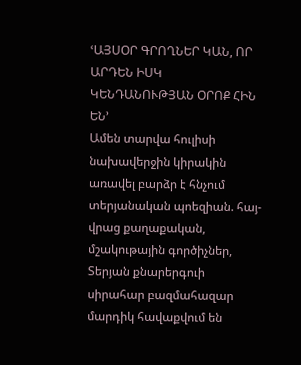ՙԱՅՍՕՐ ԳՐՈՂՆԵՐ ԿԱՆ, ՈՐ ԱՐԴԵՆ ԻՍԿ ԿԵՆԴԱՆՈՒԹՅԱՆ ՕՐՈՔ ՀԻՆ ԵՆ՚
Ամեն տարվա հուլիսի նախավերջին կիրակին առավել բարձր է հնչում տերյանական պոեզիան. հայ-վրաց քաղաքական, մշակութային գործիչներ, Տերյան քնարերգուի սիրահար բազմահազար մարդիկ հավաքվում են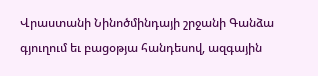Վրաստանի Նինոծմինդայի շրջանի Գանձա գյուղում եւ բացօթյա հանդեսով, ազգային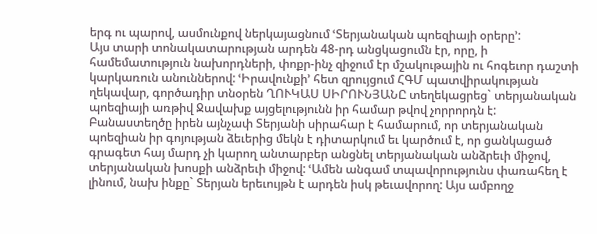երգ ու պարով, ասմունքով ներկայացնում ՙՏերյանական պոեզիայի օրերը՚:
Այս տարի տոնակատարության արդեն 48-րդ անցկացումն էր, որը, ի համեմատություն նախորդների, փոքր-ինչ զիջում էր մշակութային ու հոգեւոր դաշտի կարկառուն անուններով: ՙԻրավունքի՚ հետ զրույցում ՀԳՄ պատվիրակության ղեկավար, գործադիր տնօրեն ՂՈՒԿԱՍ ՍԻՐՈՒՆՅԱՆԸ տեղեկացրեց` տերյանական պոեզիայի առթիվ Ջավախք այցելությունն իր համար թվով չորրորդն է: Բանաստեղծը իրեն այնչափ Տերյանի սիրահար է համարում, որ տերյանական պոեզիան իր գոյության ձեւերից մեկն է դիտարկում եւ կարծում է, որ ցանկացած գրագետ հայ մարդ չի կարող անտարբեր անցնել տերյանական անձրեւի միջով, տերյանական խոսքի անձրեւի միջով: ՙԱմեն անգամ տպավորությունս փառահեղ է լինում, նախ ինքը` Տերյան երեւույթն է արդեն իսկ թեւավորող: Այս ամբողջ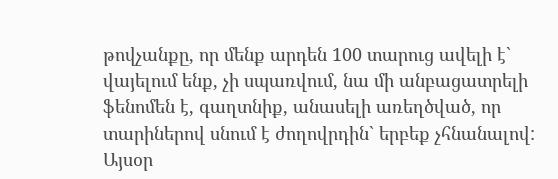թովչանքը, որ մենք արդեն 100 տարուց ավելի է` վայելում ենք, չի սպառվում, նա մի անբացատրելի ֆենոմեն է, գաղտնիք, անասելի առեղծված, որ տարիներով սնում է ժողովրդին` երբեք չհնանալով: Այսօր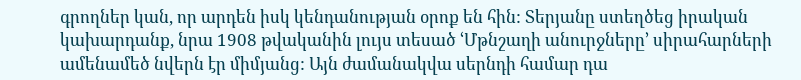գրողներ կան, որ արդեն իսկ կենդանության օրոք են հին: Տերյանը ստեղծեց իրական կախարդանք, նրա 1908 թվականին լույս տեսած ՙՄթնշաղի անուրջները՚ սիրահարների ամենամեծ նվերն էր միմյանց: Այն ժամանակվա սերնդի համար դա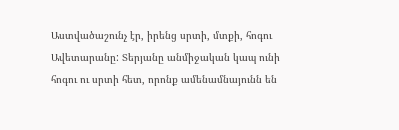Աստվածաշունչ էր, իրենց սրտի, մտքի, հոգու Ավետարանը: Տերյանը անմիջական կապ ունի հոգու ու սրտի հետ, որոնք ամենամնայունն են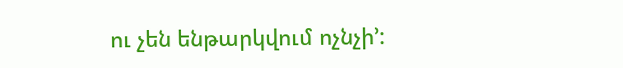ու չեն ենթարկվում ոչնչի՚: